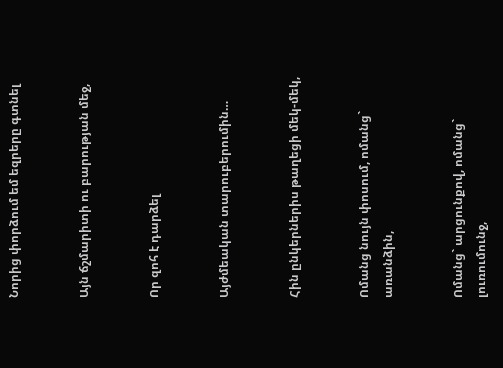Նորից փորձում եմ եզրերը գտնել


Այն ճշմարիտի ու բարության մեջ,


Որ զոհ է դարձել


Այժմեական տարուբերումին…


Հին ընկերներիս թաղեցի մեկ-մեկ,


Ոմանց նույն փոսում, ոմանց` առանձին,


Ոմանց` արցունքով, ոմանց` լուռումունջ,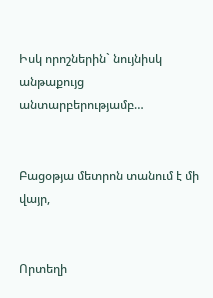Իսկ որոշներին` նույնիսկ անթաքույց անտարբերությամբ…


Բացօթյա մետրոն տանում է մի վայր,


Որտեղի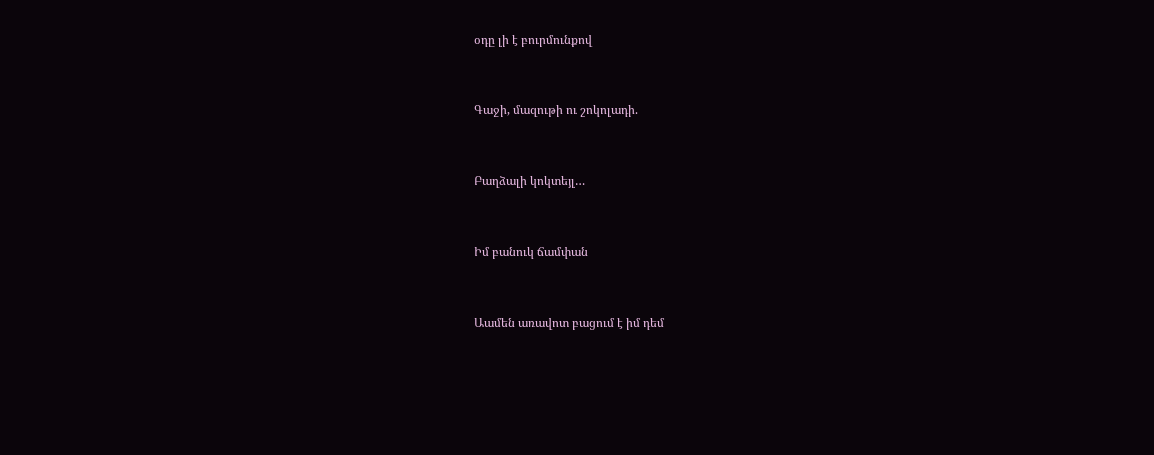օդը լի է բուրմունքով


Գաջի, մազութի ու շոկոլադի.


Բաղձալի կոկտեյլ…


Իմ բանուկ ճամփան


Աամեն առավոտ բացում է իմ դեմ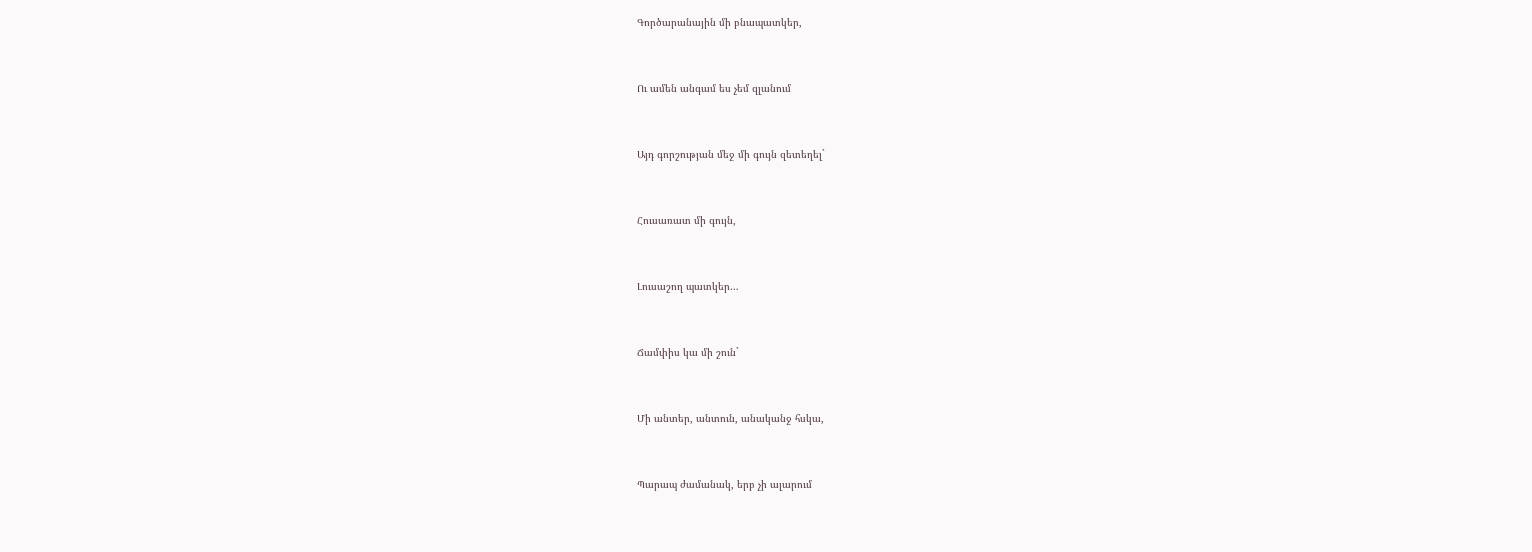Գործարանային մի բնապատկեր,


Ու ամեն անգամ ես չեմ զլանում


Այդ գորշության մեջ մի գույն զետեղել`


Հուսառատ մի գույն,


Լուսաշող պատկեր…


Ճամփիս կա մի շուն`


Մի անտեր, անտուն, անականջ հսկա,


Պարապ ժամանակ, երբ չի ալարում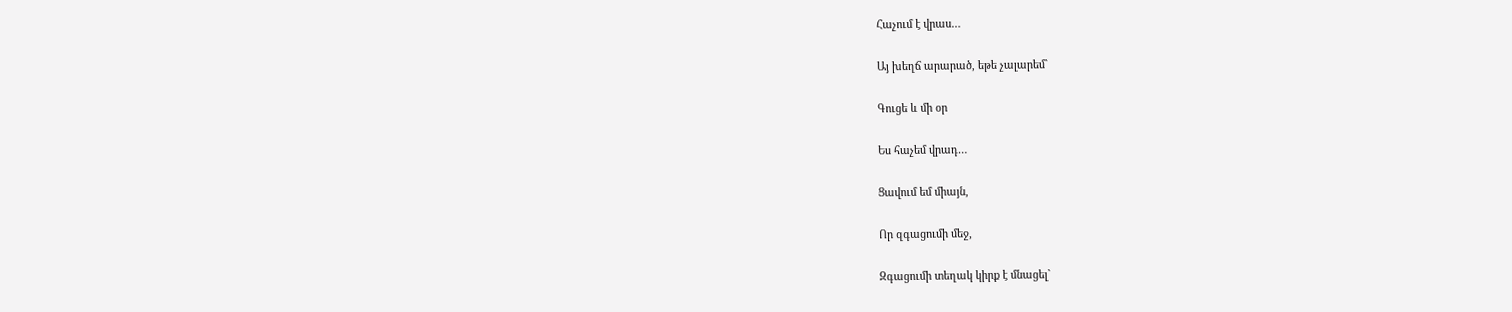Հաչում է վրաս…


Այ խեղճ արարած, եթե չալարեմ`


Գուցե և մի օր


Ես հաչեմ վրադ…


Ցավում եմ միայն,


Որ զգացումի մեջ,


Զգացումի տեղակ կիրք է մնացել`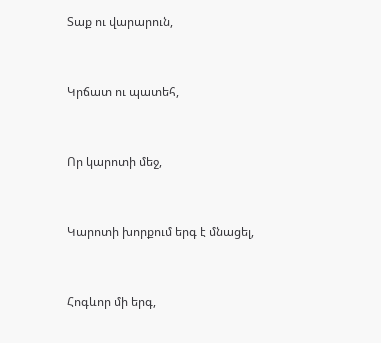Տաք ու վարարուն,


Կրճատ ու պատեհ,


Որ կարոտի մեջ,


Կարոտի խորքում երգ է մնացել,


Հոգևոր մի երգ,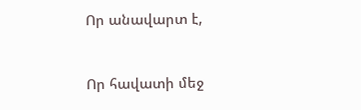Որ անավարտ է,


Որ հավատի մեջ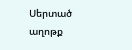Սերտած աղոթք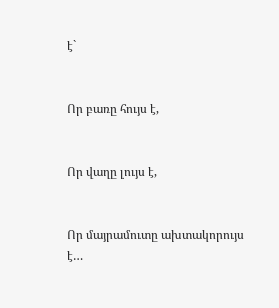է`


Որ բառը հույս է,


Որ վաղը լույս է,


Որ մայրամուտը ախտակորույս է…